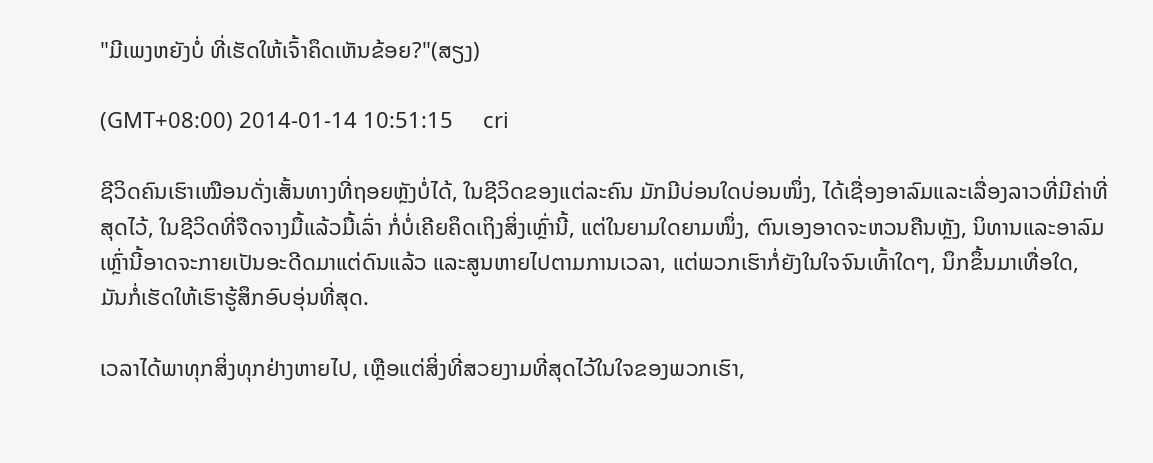"ມີເພງຫຍັງບໍ່ ທີ່ເຮັດໃຫ້ເຈົ້າຄຶດເຫັນຂ້ອຍ?"(ສຽງ)

(GMT+08:00) 2014-01-14 10:51:15     cri

ຊີວິດຄົນເຮົາເໝືອນດັ່ງເສັ້ນທາງທີ່ຖອຍຫຼັງບໍ່ໄດ້, ໃນຊີວິດຂອງແຕ່ລະຄົນ ມັກມີບ່ອນໃດບ່ອນໜຶ່ງ, ໄດ້ເຊື່ອງອາລົມແລະເລື່ອງລາວທີ່ມີຄ່າທີ່ສຸດໄວ້, ໃນຊີວິດທີ່ຈືດຈາງມື້ແລ້ວມື້ເລົ່າ ກໍ່ບໍ່ເຄີຍຄຶດເຖິງສິ່ງເຫຼົ່ານີ້, ແຕ່ໃນຍາມໃດຍາມໜຶ່ງ, ຕົນເອງອາດຈະຫວນຄືນຫຼັງ, ນິທານແລະອາລົມເຫຼົ່ານີ້ອາດຈະກາຍເປັນອະດີດມາແຕ່ດົນແລ້ວ ແລະສູນຫາຍໄປຕາມການເວລາ, ແຕ່ພວກເຮົາກໍ່ຍັງໃນໃຈຈົນເທົ້າໃດໆ, ນຶກຂຶ້ນມາເທື່ອໃດ, ມັນກໍ່ເຮັດໃຫ້ເຮົາຮູ້ສຶກອົບອຸ່ນທີ່ສຸດ.

ເວລາໄດ້ພາທຸກສິ່ງທຸກຢ່າງຫາຍໄປ, ເຫຼືອແຕ່ສິ່ງທີ່ສວຍງາມທີ່ສຸດໄວ້ໃນໃຈຂອງພວກເຮົາ,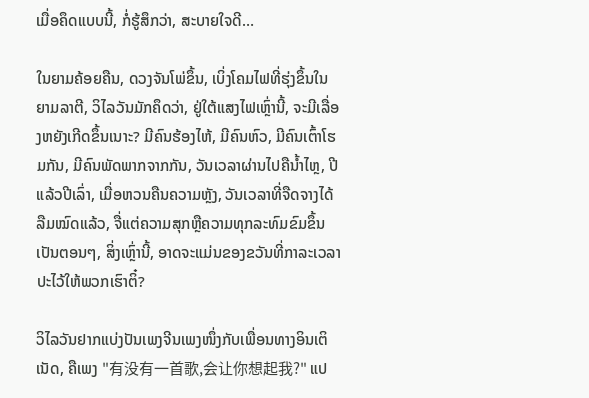ເມື່ອຄຶດແບບນີ້, ກໍ່ຮູ້ສຶກວ່າ, ສະບາຍໃຈດີ…

ໃນຍາມຄ້ອຍຄືນ, ດວງຈັນໂພ່ຂຶ້ນ, ເບິ່ງໂຄມໄຟທີ່ຮຸ່ງຂຶ້ນໃນຍາມລາຕີ, ວິໄລວັນມັກຄຶດວ່າ, ຢູ່ໃຕ້ແສງໄຟເຫຼົ່ານີ້, ຈະມີເລື່ອງຫຍັງເກີດຂຶ້ນເນາະ? ມີຄົນຮ້ອງໄຫ້, ມີຄົນຫົວ, ມີຄົນເຕົ້າໂຮມກັນ, ມີຄົນພັດພາກຈາກກັນ, ວັນເວລາຜ່ານໄປຄືນ້ຳໄຫຼ, ປີແລ້ວປີເລົ່າ, ເມື່ອຫວນຄືນຄວາມຫຼັງ, ວັນເວລາທີ່ຈືດຈາງໄດ້ລືມໝົດແລ້ວ, ຈື່ແຕ່ຄວາມສຸກຫຼືຄວາມທຸກລະທົມຂົມຂຶ້ນເປັນຕອນໆ, ສິ່ງເຫຼົ່ານີ້, ອາດຈະແມ່ນຂອງຂວັນທີ່ກາລະເວລາປະໄວ້ໃຫ້ພວກເຮົາຕິ໋?

ວິໄລວັນຢາກແບ່ງປັນເພງຈີນເພງໜຶ່ງກັບເພື່ອນທາງອິນເຕິເນັດ, ຄືເພງ "有没有一首歌,会让你想起我?" ແປ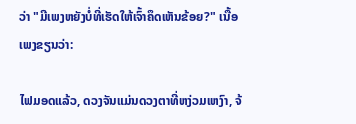ວ່າ "ມີເພງຫຍັງບໍ່ທີ່ເຮັດໃຫ້ເຈົ້າຄຶດເຫັນຂ້ອຍ?" ເນື້ອເພງຂຽນວ່າ:

ໄຟມອດແລ້ວ, ດວງຈັນແມ່ນດວງຕາທີ່ຫງ່ວມເຫງົາ, ຈ້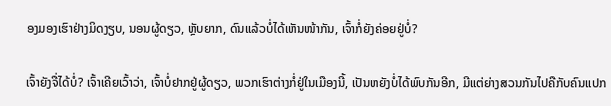ອງມອງເຮົາຢ່າງມິດງຽບ, ນອນຜູ້ດຽວ, ຫຼັບຍາກ, ດົນແລ້ວບໍ່ໄດ້ເຫັນໜ້າກັນ, ເຈົ້າກໍ່ຍັງຄ່ອຍຢູ່ບໍ່?

ເຈົ້າຍັງຈື່ໄດ້ບໍ່? ເຈົ້າເຄີຍເວົ້າວ່າ, ເຈົ້າບໍ່ຢາກຢູ່ຜູ້ດຽວ, ພວກເຮົາຕ່າງກໍ່ຢູ່ໃນເມືອງນີ້, ເປັນຫຍັງບໍ່ໄດ້ພົບກັນອີກ, ມີແຕ່ຍ່າງສວນກັນໄປຄືກັບຄົນແປກ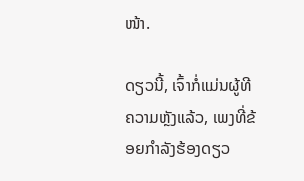ໜ້າ.

ດຽວນີ້, ເຈົ້າກໍ່ແມ່ນຜູ້ທີຄວາມຫຼັງແລ້ວ, ເພງທີ່ຂ້ອຍກຳລັງຮ້ອງດຽວ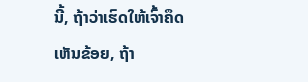ນີ້, ຖ້າວ່າເຮົດໃຫ້ເຈົ້າຄຶດເຫັນຂ້ອຍ, ຖ້າ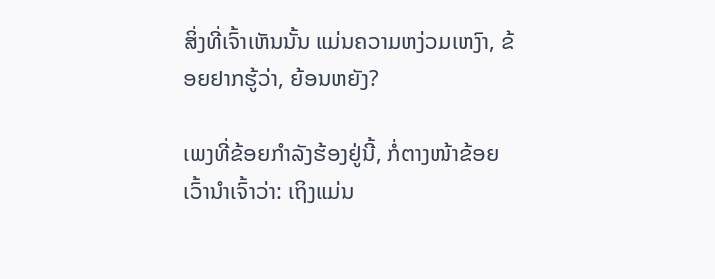ສິ່ງທີ່ເຈົ້າເຫັນນັ້ນ ແມ່ນຄວາມຫງ່ວມເຫງົາ, ຂ້ອຍຢາກຮູ້ວ່າ, ຍ້ອນຫຍັງ?

ເພງທີ່ຂ້ອຍກຳລັງຮ້ອງຢູ່ນີ້, ກໍ່ຕາງໜ້າຂ້ອຍ ເວົ້ານຳເຈົ້າວ່າ: ເຖິງແມ່ນ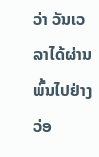ວ່າ ວັນເວລາໄດ້ຜ່ານພົ້ນໄປຢ່າງວ່ອ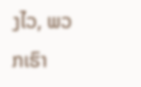ງໄວ, ພວກເຮົາ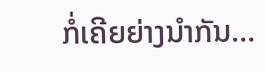ກໍ່ເຄີຍຍ່າງນຳກັນ…